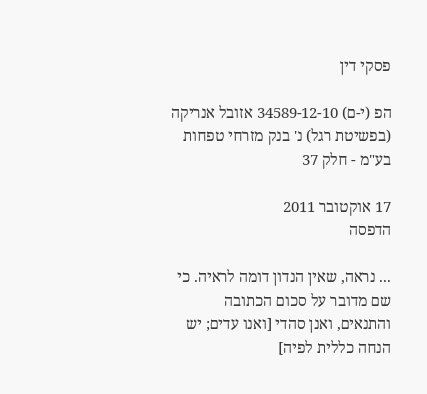פסקי דין

הפ (י-ם) 34589-12-10 אזובל אנריקה (בפשיטת רגל) נ' בנק מזרחי טפחות בע"מ - חלק 37

17 אוקטובר 2011
הדפסה

... נראה, שאין הנדון דומה לראיה. כי שם מדובר על סכום הכתובה והתנאים, ואנן סהדי [ואנו עדים; יש הנחה כללית לפיה]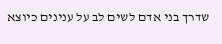שדרך בני אדם לשים לב על ענינים כיוצא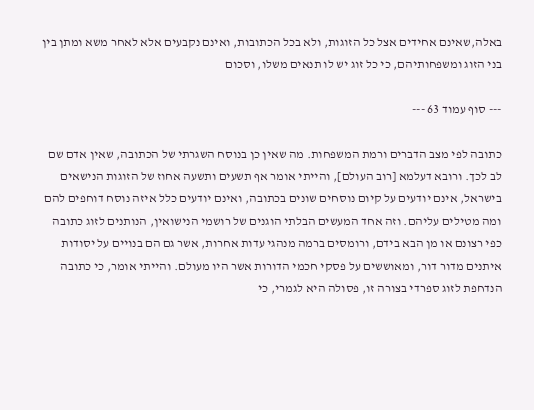באלה,שאינם אחידים אצל כל הזוגות, ולא בכל הכתובות, ואינם נקבעים אלא לאחר משא ומתן בין בני הזוג ומשפחותיהם, כי כל זוג יש לו תנאים משלו, וסכום

--- סוף עמוד 63 ---

כתובה לפי מצב הדברים ורמת המשפחות. מה שאין כן בנוסח השגרתי של הכתובה, שאין אדם שם לב לכך. ורובא דעלמא [רוב העולם], והייתי אומר אף תשעים ותשעה אחוז של הזוגות הנישאים בישראל, אינם יודעים על קיום נוסחים שונים בכתובה, ואינם יודעים כלל איזה נוסח דוחפים להם ומה מטילים עליהם. וזה אחד המעשים הבלתי הוגנים של רושמי הנישואין, הנותנים לזוג כתובה כפי רצונם או מן הבא בידם, ורומסים ברמה מנהגי עדות אחרות, אשר גם הם בנויים על יסודות איתנים מדור דור, ומאוששים על פסקי חכמי הדורות אשר היו מעולם. והייתי אומר, כי כתובה הנדחפת לזוג ספרדי בצורה זו, פסולה היא לגמרי, כי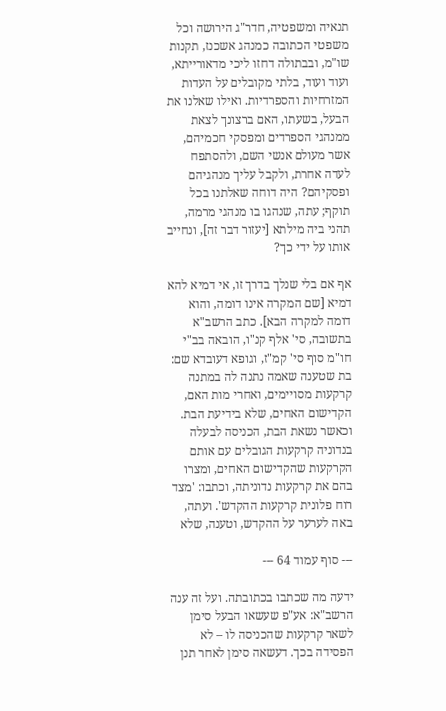תנאיה ומשפטיה, חדר"ג הירושה וכל משפטי הכתובה כמנהג אשכנז, תקנות שו"מ, ובבתולה דחזו ליכי מדאורייתא, ועוד ועוד, בלתי מקובלים על העדות המזרחיות והספרדיות. ואילו שאלנו את הבעל, בשעתו, האם ברצונך לצאת ממנהגי הספרדים ומפסקי חכמיהם, אשר מעולם אנשי השם, ולהסתפח לעדה אחרת, ולקבל עליך מנהגיהם ופסקיהם? היה דוחה שאלתנו בכל תוקף; עתה, שנהגו בו מנהגי מרמה, תהני ביה מילתא [יעזור דבר זה], ונחייב אותו על ידי כך?

אף אם בלי שנלך בדרך זו, אי דמיא להא דמיא [שם המקרה אינו דומה, והוא דומה למקרה הבא]. כתב הרשב"א בתשובה, סי' אלף קנ"ו, הובאה בב"י חו"מ סוף סי' קמ"ז, וגופא דעובדא שם: בת שטענה שאמה נתנה לה במתנה קרקעות מסויימים, ואחרי מות האם, הקדישום האחים, שלא בידיעת הבת. וכאשר נשאת הבת, הכניסה לבעלה בנדוניה קרקעות הגובלים עם אותם הקרקעות שהקדישום האחים, ומצרו בהם את קרקעות נדוניתה, וכתבו: 'מצד רוח פלונית קרקעות ההקדש'. ועתה, באה לערער על ההקדש, וטענה, שלא

--- סוף עמוד 64 ---

ידעה מה שכתבו בכתובתה. ועל זה ענה הרשב"א: אע"פ שעשאו הבעל סימן לשאר קרקעות שהכניסה לו – לא הפסידה בכך. דעשאה סימן לאחר תנן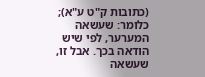(כתובות ק"ט ע"א); כלומר: שעשאה המערער, לפי שיש הודאה בכך. אבל זו, שעשאה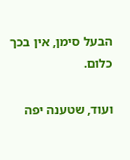הבעל סימן, אין בכך כלום.

ועוד, שטענה יפה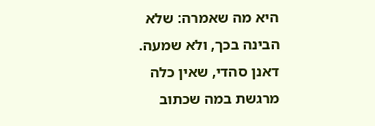היא מה שאמרה: שלא הבינה בכך, ולא שמעה. דאנן סהדי, שאין כלה מרגשת במה שכתוב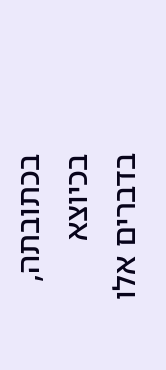בכתובתה, בכיוצא בדברים אלו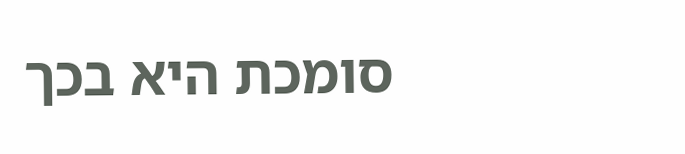סומכת היא בכך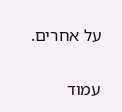על אחרים.

עמוד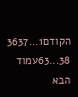הקודם1...3637
38...63עמוד הבא